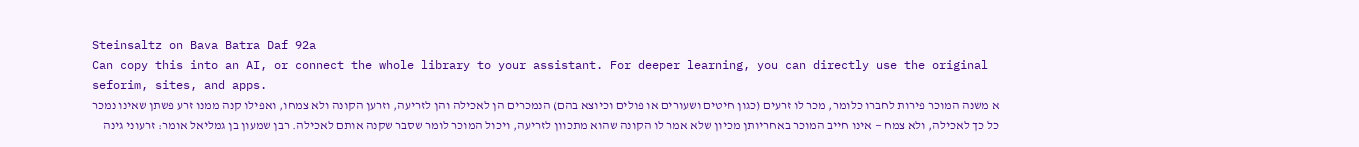Steinsaltz on Bava Batra Daf 92a
Can copy this into an AI, or connect the whole library to your assistant. For deeper learning, you can directly use the original seforim, sites, and apps.
א משנה המוכר פירות לחברו כלומר, מכר לו זרעים (כגון חיטים ושעורים או פולים וכיוצא בהם) הנמכרים הן לאכילה והן לזריעה, וזרען הקונה ולא צמחו, ואפילו קנה ממנו זרע פשתן שאינו נמכר כל כך לאכילה, ולא צמח — אינו חייב המוכר באחריותן מכיון שלא אמר לו הקונה שהוא מתכוון לזריעה, ויכול המוכר לומר שסבר שקנה אותם לאכילה. רבן שמעון בן גמליאל אומר: זרעוני גינה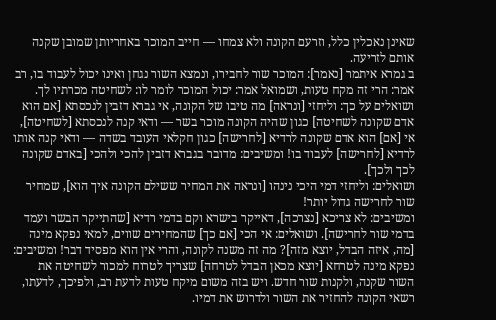שאינן נאכלין כלל, וזרעם הקונה ולא צמחו — חייב המוכר באחריותן שמובן שקנה אותם לזריעה.
ב גמרא איתמר [נאמר]: המוכר שור לחבירו, ונמצא השור נגחן ואינו יכול לעבוד בו, רב אמר: הרי זה מקח טעות, ושמואל אמר: יכול המוכר לומר לו: לשחיטה מכרתיו לך.
ושואלים על כך: וליחזי [ונראה] מה טיבו של הקונה, אי גברא דזבין לנכסתא [אם הוא אדם שקונה לשחיטה] כגון שהיה הקונה מוכר בשר — ודאי קנה לנכסתא [לשחיטה], אי [אם] הוא אדם שקונה לרדיא [לחרישה] כגון חקלאי העובד בשדה — ודאי קנה אותו לרדיא [לחרישה] לעבוד בו! ומשיבים: מדובר בגברא דזבין להכי ולהכי [באדם שקונה לכך ולכך].
ושואלים: וליחזי דמי היכי נינהו [ונראה את המחיר ששילם הקונה איך הוא], שמחיר שור לחרישה גדול יותר!
ומשיבים: לא צריכא [נצרכה], דאייקר בישרא וקם בדמי רדיא [שהתייקר הבשר ועמד בדמי שור לחרישה]. ושואלים: אי הכי [אם כך] שהמחירים שווים, למאי נפקא מינה [מה, איזה הבדל, יוצא מזה]? מה זה משנה לקונה, והרי אין הוא מפסיד דבר! ומשיבים: נפקא מינה לטרחא [יוצא מכאן הבדל לטרחה] שצריך לטרוח למכור לשחיטה את השור שקנה, ולקנות שור חדש. ויש בזה משום מיקח טעות לדעת רב, ולפיכך, לדעתו, רשאי הקונה להחזיר את השור ולדרוש את דמיו.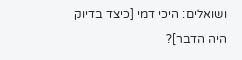ושואלים: היכי דמי [כיצד בדיוק היה הדבר]?